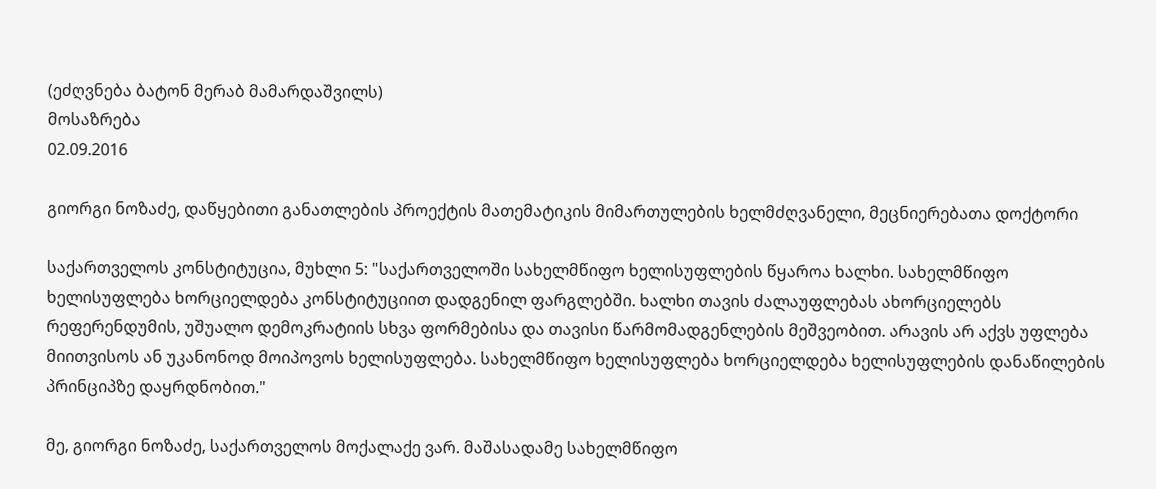(ეძღვნება ბატონ მერაბ მამარდაშვილს)
მოსაზრება
02.09.2016

გიორგი ნოზაძე, დაწყებითი განათლების პროექტის მათემატიკის მიმართულების ხელმძღვანელი, მეცნიერებათა დოქტორი

საქართველოს კონსტიტუცია, მუხლი 5: "საქართველოში სახელმწიფო ხელისუფლების წყაროა ხალხი. სახელმწიფო ხელისუფლება ხორციელდება კონსტიტუციით დადგენილ ფარგლებში. ხალხი თავის ძალაუფლებას ახორციელებს რეფერენდუმის, უშუალო დემოკრატიის სხვა ფორმებისა და თავისი წარმომადგენლების მეშვეობით. არავის არ აქვს უფლება მიითვისოს ან უკანონოდ მოიპოვოს ხელისუფლება. სახელმწიფო ხელისუფლება ხორციელდება ხელისუფლების დანაწილების პრინციპზე დაყრდნობით."

მე, გიორგი ნოზაძე, საქართველოს მოქალაქე ვარ. მაშასადამე სახელმწიფო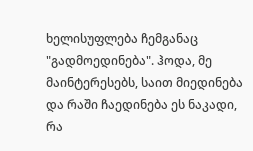ხელისუფლება ჩემგანაც "გადმოედინება". ჰოდა, მე მაინტერესებს, საით მიედინება და რაში ჩაედინება ეს ნაკადი, რა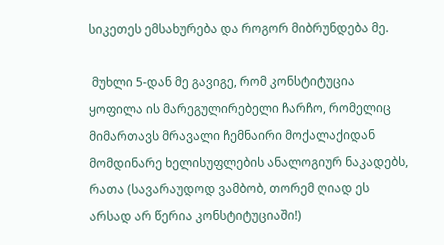სიკეთეს ემსახურება და როგორ მიბრუნდება მე.

 მუხლი 5-დან მე გავიგე, რომ კონსტიტუცია ყოფილა ის მარეგულირებელი ჩარჩო, რომელიც მიმართავს მრავალი ჩემნაირი მოქალაქიდან მომდინარე ხელისუფლების ანალოგიურ ნაკადებს, რათა (სავარაუდოდ ვამბობ, თორემ ღიად ეს არსად არ წერია კონსტიტუციაში!)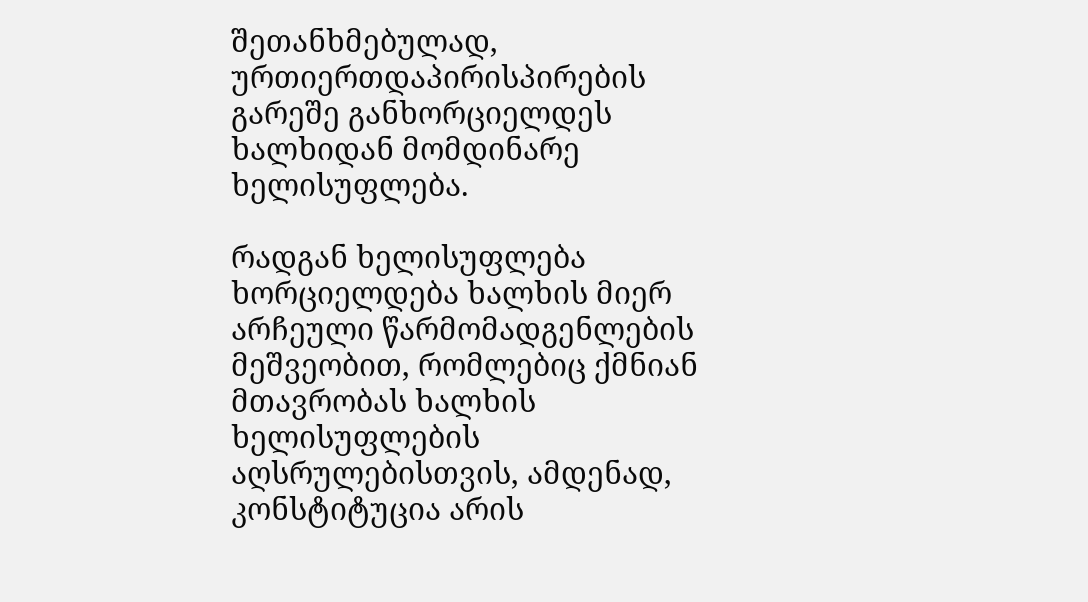შეთანხმებულად, ურთიერთდაპირისპირების გარეშე განხორციელდეს ხალხიდან მომდინარე ხელისუფლება.

რადგან ხელისუფლება ხორციელდება ხალხის მიერ არჩეული წარმომადგენლების მეშვეობით, რომლებიც ქმნიან მთავრობას ხალხის ხელისუფლების აღსრულებისთვის, ამდენად, კონსტიტუცია არის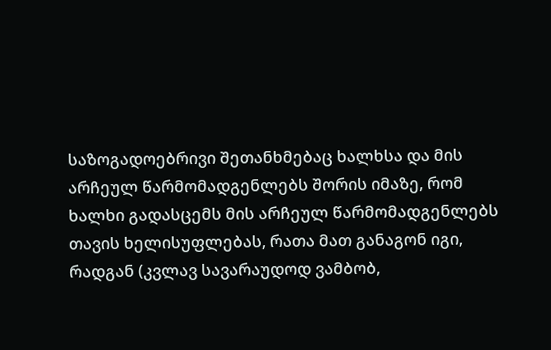საზოგადოებრივი შეთანხმებაც ხალხსა და მის არჩეულ წარმომადგენლებს შორის იმაზე, რომ ხალხი გადასცემს მის არჩეულ წარმომადგენლებს თავის ხელისუფლებას, რათა მათ განაგონ იგი, რადგან (კვლავ სავარაუდოდ ვამბობ,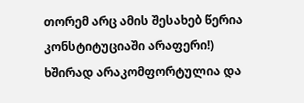თორემ არც ამის შესახებ წერია კონსტიტუციაში არაფერი!) ხშირად არაკომფორტულია და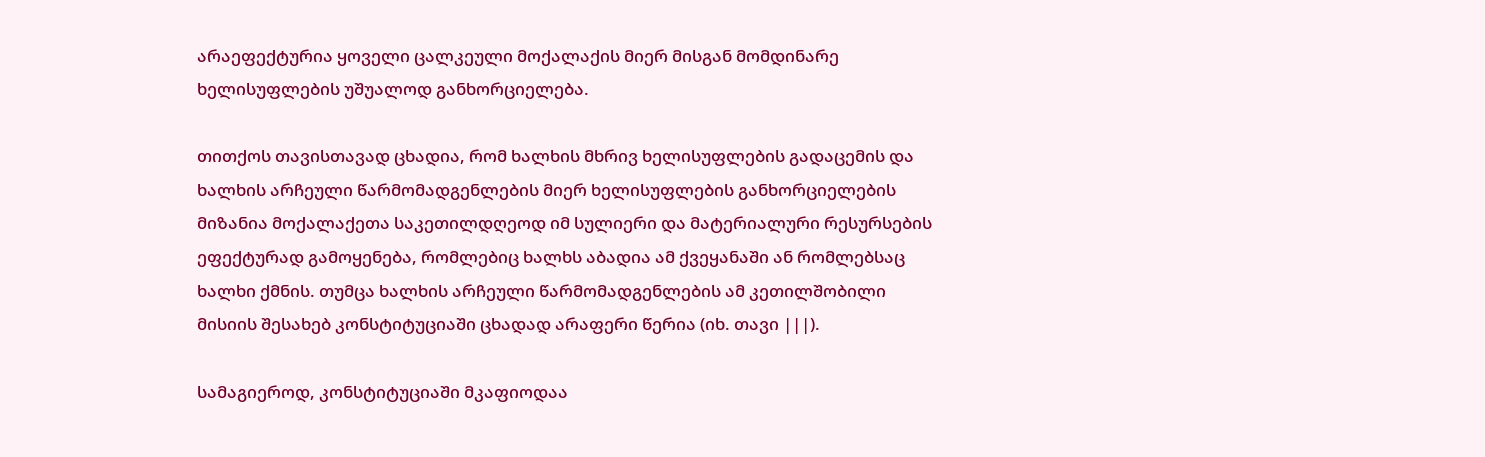არაეფექტურია ყოველი ცალკეული მოქალაქის მიერ მისგან მომდინარე ხელისუფლების უშუალოდ განხორციელება.

თითქოს თავისთავად ცხადია, რომ ხალხის მხრივ ხელისუფლების გადაცემის და ხალხის არჩეული წარმომადგენლების მიერ ხელისუფლების განხორციელების მიზანია მოქალაქეთა საკეთილდღეოდ იმ სულიერი და მატერიალური რესურსების ეფექტურად გამოყენება, რომლებიც ხალხს აბადია ამ ქვეყანაში ან რომლებსაც ხალხი ქმნის. თუმცა ხალხის არჩეული წარმომადგენლების ამ კეთილშობილი მისიის შესახებ კონსტიტუციაში ცხადად არაფერი წერია (იხ. თავი |||).

სამაგიეროდ, კონსტიტუციაში მკაფიოდაა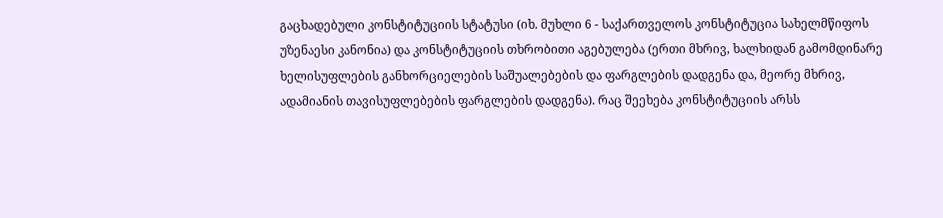გაცხადებული კონსტიტუციის სტატუსი (იხ. მუხლი 6 - საქართველოს კონსტიტუცია სახელმწიფოს უზენაესი კანონია) და კონსტიტუციის თხრობითი აგებულება (ერთი მხრივ, ხალხიდან გამომდინარე ხელისუფლების განხორციელების საშუალებების და ფარგლების დადგენა და, მეორე მხრივ, ადამიანის თავისუფლებების ფარგლების დადგენა). რაც შეეხება კონსტიტუციის არსს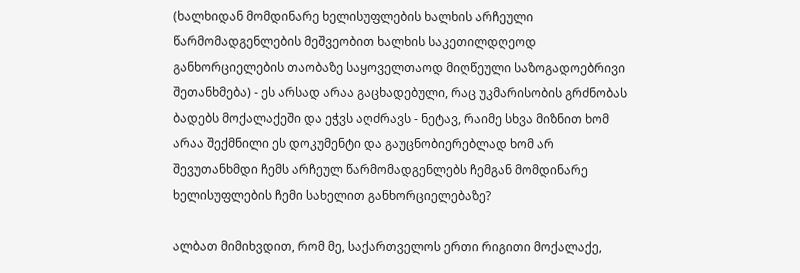(ხალხიდან მომდინარე ხელისუფლების ხალხის არჩეული წარმომადგენლების მეშვეობით ხალხის საკეთილდღეოდ განხორციელების თაობაზე საყოველთაოდ მიღწეული საზოგადოებრივი შეთანხმება) - ეს არსად არაა გაცხადებული, რაც უკმარისობის გრძნობას ბადებს მოქალაქეში და ეჭვს აღძრავს - ნეტავ, რაიმე სხვა მიზნით ხომ არაა შექმნილი ეს დოკუმენტი და გაუცნობიერებლად ხომ არ შევუთანხმდი ჩემს არჩეულ წარმომადგენლებს ჩემგან მომდინარე ხელისუფლების ჩემი სახელით განხორციელებაზე?

ალბათ მიმიხვდით, რომ მე, საქართველოს ერთი რიგითი მოქალაქე,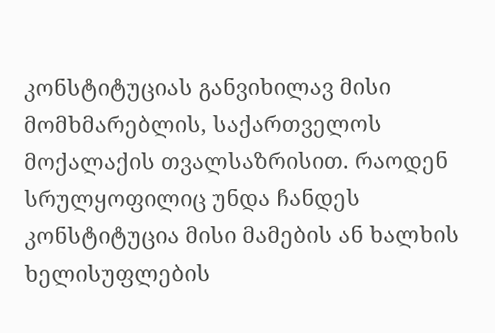კონსტიტუციას განვიხილავ მისი მომხმარებლის, საქართველოს მოქალაქის თვალსაზრისით. რაოდენ სრულყოფილიც უნდა ჩანდეს კონსტიტუცია მისი მამების ან ხალხის ხელისუფლების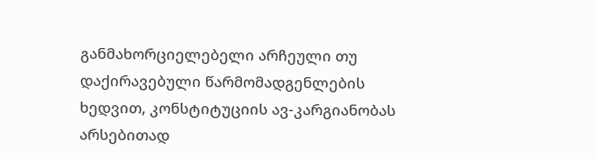განმახორციელებელი არჩეული თუ დაქირავებული წარმომადგენლების ხედვით, კონსტიტუციის ავ-კარგიანობას არსებითად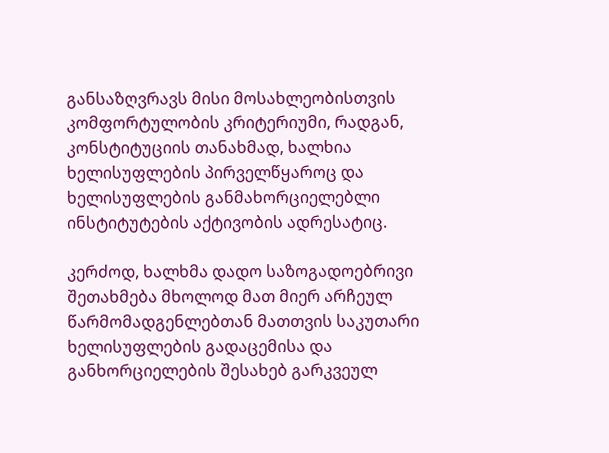განსაზღვრავს მისი მოსახლეობისთვის კომფორტულობის კრიტერიუმი, რადგან, კონსტიტუციის თანახმად, ხალხია ხელისუფლების პირველწყაროც და ხელისუფლების განმახორციელებლი ინსტიტუტების აქტივობის ადრესატიც.

კერძოდ, ხალხმა დადო საზოგადოებრივი შეთახმება მხოლოდ მათ მიერ არჩეულ წარმომადგენლებთან მათთვის საკუთარი ხელისუფლების გადაცემისა და განხორციელების შესახებ გარკვეულ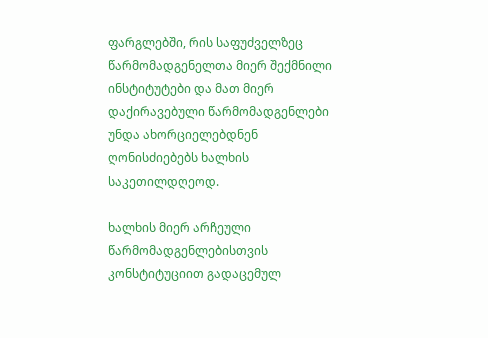ფარგლებში, რის საფუძველზეც წარმომადგენელთა მიერ შექმნილი ინსტიტუტები და მათ მიერ დაქირავებული წარმომადგენლები უნდა ახორციელებდნენ ღონისძიებებს ხალხის საკეთილდღეოდ.

ხალხის მიერ არჩეული წარმომადგენლებისთვის კონსტიტუციით გადაცემულ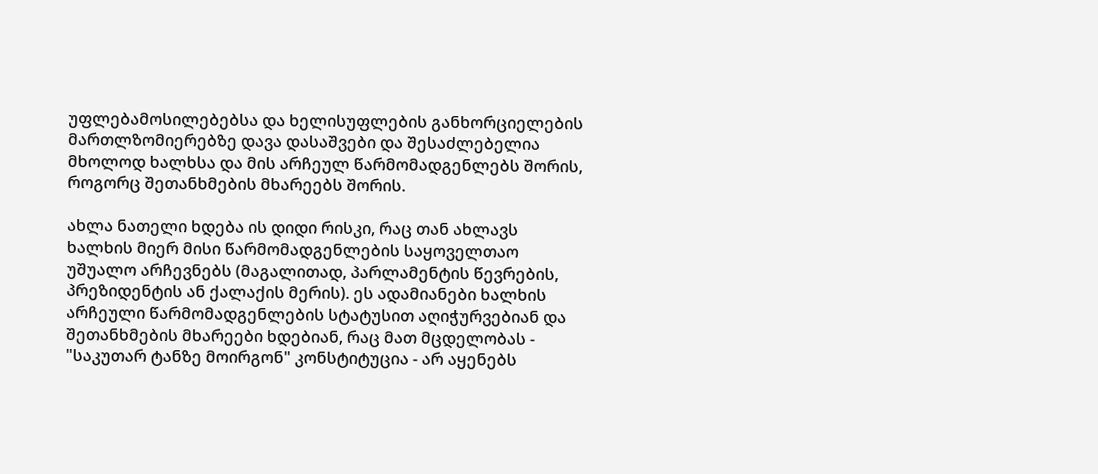უფლებამოსილებებსა და ხელისუფლების განხორციელების მართლზომიერებზე დავა დასაშვები და შესაძლებელია მხოლოდ ხალხსა და მის არჩეულ წარმომადგენლებს შორის, როგორც შეთანხმების მხარეებს შორის.

ახლა ნათელი ხდება ის დიდი რისკი, რაც თან ახლავს ხალხის მიერ მისი წარმომადგენლების საყოველთაო უშუალო არჩევნებს (მაგალითად, პარლამენტის წევრების, პრეზიდენტის ან ქალაქის მერის). ეს ადამიანები ხალხის არჩეული წარმომადგენლების სტატუსით აღიჭურვებიან და შეთანხმების მხარეები ხდებიან, რაც მათ მცდელობას - "საკუთარ ტანზე მოირგონ" კონსტიტუცია - არ აყენებს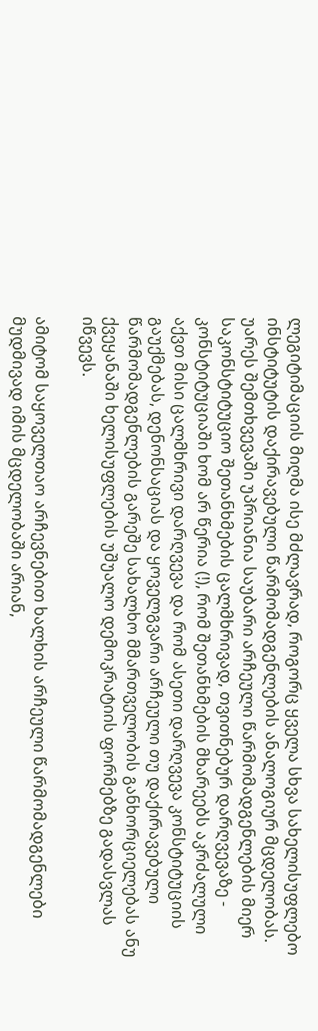ლეგიტიმაციის მიღმა ისე მძლავრად, როგორც ყველა სხვა სახელისუფლებო ინსტიტუტის დაქირავებული წარმომადგენლების ანალოგიურ მცდელობას. უარეს შემთხვევაში უპრიანია საუბარი არჩეული წარმომადგენლების მიერ საკონსტიტუციო შეთანხმების ცალმხრივად, თვითნებურ დარღვევაზე - კონსტიტუციაში ხომ არ წერია (!), რომ შეთანხმების მხარეებს აკრძალული აქვთ მისი ცალმხრივი დარღვევა და რომ ასეთი დარღვევა კონსტიტუციის გაუქმებას, დენონსაციას და ყოველგვარი არჩეული თუ დაქირავებული წარმომადგენლების გარეშე სახალხო მმართველობის განხორციელებას ანუ ქვეყანაში ხელისუფლების უშუალო დემოკრატიის ფორმებზე გადასვლას იწვევს.

ამიტომ საყოველთაო არჩევნებით ხალხის არჩეული წარმომადგენლები მუდმივად იმის მცდელობაში არიან,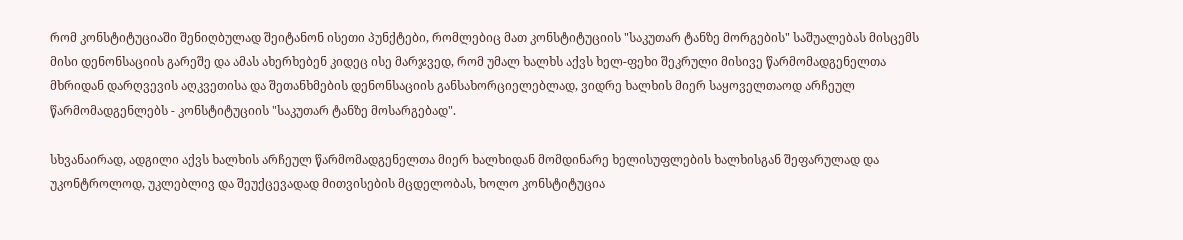რომ კონსტიტუციაში შენიღბულად შეიტანონ ისეთი პუნქტები, რომლებიც მათ კონსტიტუციის "საკუთარ ტანზე მორგების" საშუალებას მისცემს მისი დენონსაციის გარეშე და ამას ახერხებენ კიდეც ისე მარჯვედ, რომ უმალ ხალხს აქვს ხელ-ფეხი შეკრული მისივე წარმომადგენელთა მხრიდან დარღვევის აღკვეთისა და შეთანხმების დენონსაციის განსახორციელებლად, ვიდრე ხალხის მიერ საყოველთაოდ არჩეულ წარმომადგენლებს - კონსტიტუციის "საკუთარ ტანზე მოსარგებად".

სხვანაირად, ადგილი აქვს ხალხის არჩეულ წარმომადგენელთა მიერ ხალხიდან მომდინარე ხელისუფლების ხალხისგან შეფარულად და უკონტროლოდ, უკლებლივ და შეუქცევადად მითვისების მცდელობას, ხოლო კონსტიტუცია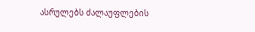ასრულებს ძალაუფლების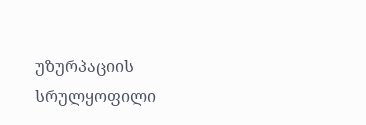უზურპაციის სრულყოფილი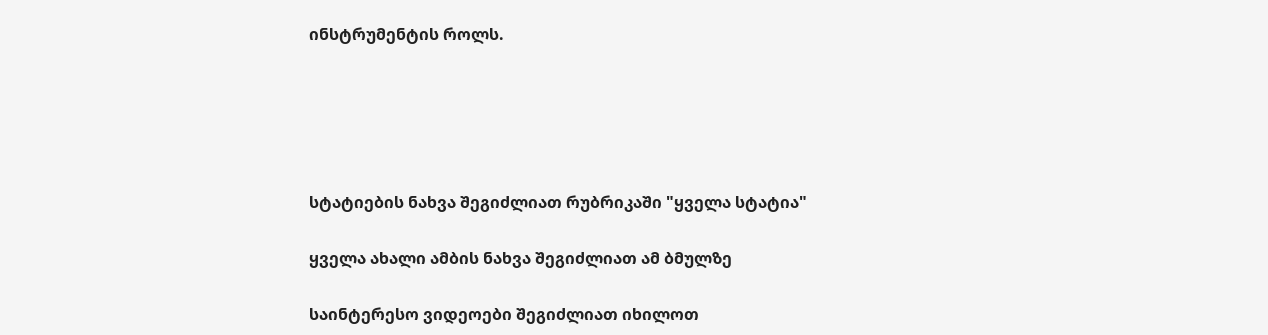ინსტრუმენტის როლს.





სტატიების ნახვა შეგიძლიათ რუბრიკაში "ყველა სტატია"

ყველა ახალი ამბის ნახვა შეგიძლიათ ამ ბმულზე

საინტერესო ვიდეოები შეგიძლიათ იხილოთ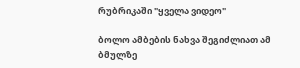რუბრიკაში "ყველა ვიდეო"

ბოლო ამბების ნახვა შეგიძლიათ ამ ბმულზე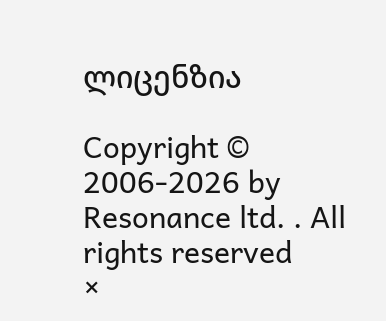ლიცენზია

Copyright © 2006-2026 by Resonance ltd. . All rights reserved
×